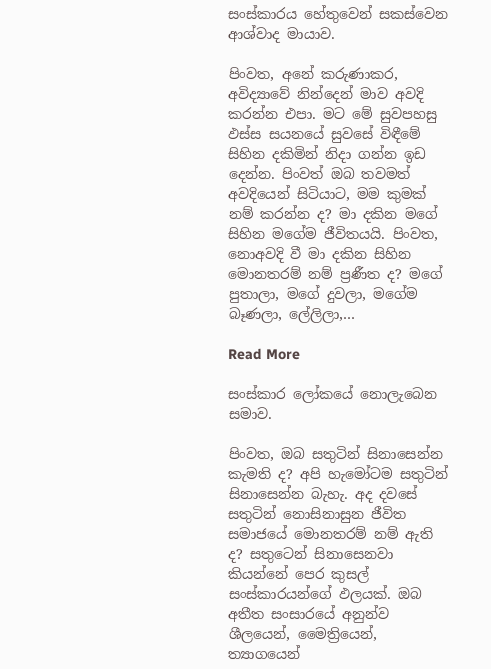සංස්කාරය හේතුවෙන් සකස්වෙන ආශ්වාද මායාව.

පිංවත, අනේ කරුණාකර, අවිද්‍යාවේ නින්දෙන් මාව අවදි කරන්න එපා. මට මේ සුවපහසු ඵස්ස සයනයේ සුවසේ විඳීමේ සිහින දකිමින් නිදා ගන්න ඉඩ දෙන්න. පිංවත් ඔබ තවමත් අවදියෙන් සිටියාට, මම කුමක් නම් කරන්න ද? මා දකින මගේ සිහින මගේම ජීවිතයයි. පිංවත, නොඅවදි වී මා දකින සිහින මොනතරම් නම් ප්‍රණීත ද? මගේ පුතාලා, මගේ දුවලා, මගේම බෑණලා, ලේලිලා,…

Read More

සංස්කාර ලෝකයේ නොලැබෙන සමාව.

පිංවත, ඔබ සතුටින් සිනාසෙන්න කැමති ද? අපි හැමෝටම සතුටින් සිනාසෙන්න බැහැ. අද දවසේ සතුටින් නොසිනාසුන ජීවිත සමාජයේ මොනතරම් නම් ඇති ද? සතුටෙන් සිනාසෙනවා කියන්නේ පෙර කුසල් සංස්කාරයන්ගේ ඵලයක්. ඔබ අතීත සංසාරයේ අනුන්ව ශීලයෙන්, මෛත්‍රියෙන්, ත්‍යාගයෙන්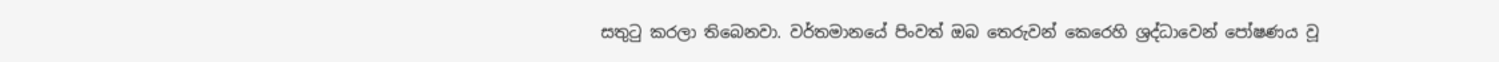සතුටු කරලා තිබෙනවා. වර්තමානයේ පිංවත් ඔබ තෙරුවන් කෙරෙහි ශ්‍රද්ධාවෙන් පෝෂණය වූ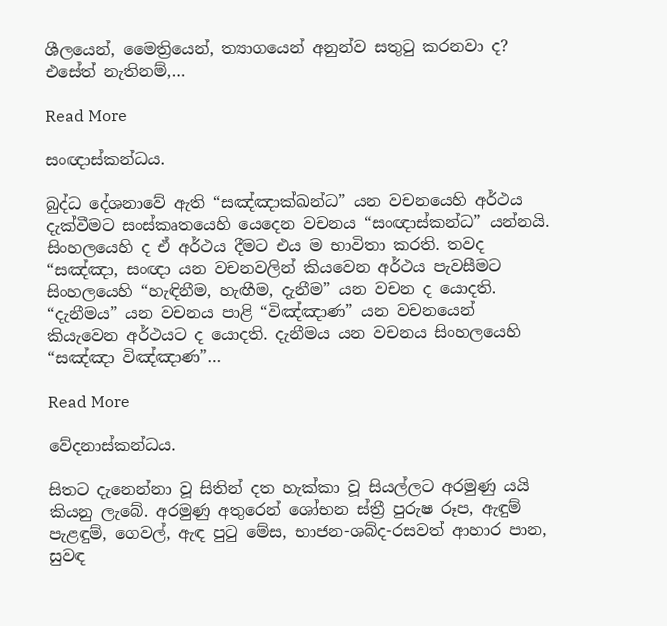ශීලයෙන්, මෛත්‍රියෙන්, ත්‍යාගයෙන් අනුන්ව සතුටු කරනවා ද? එසේත් නැතිනම්,…

Read More

සංඥාස්කන්ධය.

බුද්ධ දේශනාවේ ඇති “සඤ්ඤාක්ඛන්ධ” යන වචනයෙහි අර්ථය දැක්වීමට සංස්කෘතයෙහි යෙදෙන වචනය “සංඥාස්කන්ධ” යන්නයි. සිංහලයෙහි ද ඒ අර්ථය දීමට එය ම භාවිතා කරති. තවද “සඤ්ඤා, සංඥා යන වචනවලින් කියවෙන අර්ථය පැවසීමට සිංහලයෙහි “හැඳිනීම, හැඟීම, දැනීම” යන වචන ද යොදති. “දැනීමය” යන වචනය පාළි “විඤ්ඤාණ” යන වචනයෙන් කියැවෙන අර්ථයට ද යොදති. දැනීමය යන වචනය සිංහලයෙහි “සඤ්ඤා විඤ්ඤාණ”…

Read More

වේදනාස්කන්ධය.

සිතට දැනෙන්නා වූ සිතින් දත හැක්කා වූ සියල්ලට අරමුණු යයි කියනු ලැබේ. අරමුණු අතුරෙන් ශෝභන ස්ත්‍රී පුරුෂ රූප, ඇඳුම් පැළඳුම්, ගෙවල්, ඇඳ පුටු මේස, භාජන-ශබ්ද-රසවත් ආහාර පාන, සුවඳ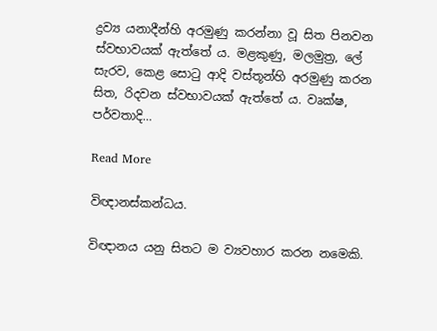ද්‍ර‍ව්‍ය යනාදීන්හි අරමුණු කරන්නා වූ සිත පිනවන ස්වභාවයක් ඇත්තේ ය. මළකුණු, මලමුත්‍ර‍, ලේ සැරව, කෙළ සොටු ආදි වස්තූන්හි අරමුණු කරන සිත, රිදවන ස්වභාවයක් ඇත්තේ ය. වෘක්ෂ, පර්වතාදි…

Read More

විඥානස්කන්ධය.

විඥානය යනු සිතට ම ව්‍යවහාර කරන නමෙකි.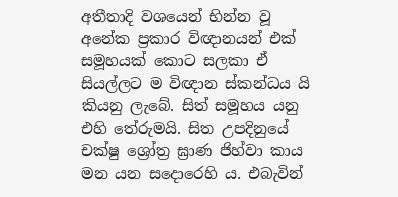අතීතාදි වශයෙන් භින්න වූ අනේක ප්‍ර‍කාර විඥානයන් එක් සමූහයක් කොට සලකා ඒ සියල්ලට ම විඥාන ස්කන්ධය යි කියනු ලැබේ. සිත් සමූහය යනු එහි තේරුමයි. සිත උපදිනුයේ චක්ෂු ශ්‍රෝත්‍ර‍ ඝ්‍රාණ ජිහ්වා කාය මන යන සදොරෙහි ය. එබැවින්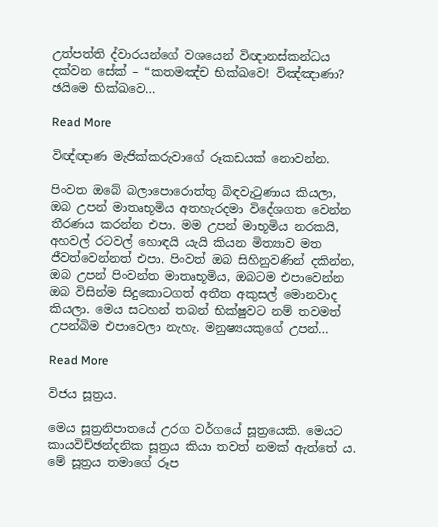උත්පත්ති ද්වාරයන්ගේ වශයෙන් විඥානස්කන්ධය දක්වන සේක් – “කතමඤ්ච භික්ඛවෙ! විඤ්ඤාණා? ඡයිමෙ භික්ඛවෙ…

Read More

විඥ්ඥාණ මැජික්කරුවාගේ රූකඩයක් නොවන්න.

පිංවත ඔබේ බලාපොරොත්තු බිඳවැටුණාය කියලා, ඔබ උපන් මාතෘභූමිය අතහැරදමා විදේශගත වෙන්න තීරණය කරන්න එපා. මම උපන් මාභූමිය නරකයි, අහවල් රටවල් හොඳයි යැයි කියන මිත්‍යාව මත ජීවත්වෙන්නත් එපා. පිංවත් ඔබ සිහිනුවණින් දකින්න, ඔබ උපන් පිංවන්ත මාතෘභූමිය, ඔබටම එපාවෙන්න ඔබ විසින්ම සිදුකොටගත් අතීත අකුසල් මොනවාද කියලා. මෙය සටහන් තබන් භික්ෂුවට නම් තවමත් උපන්බිම එපාවෙලා නැහැ. මනුෂ්‍යයකුගේ උපන්…

Read More

විජය සූත්‍ර‍ය.

මෙය සූත්‍ර‍නිපාතයේ උරග වර්ගයේ සූත්‍රයෙකි. මෙයට කායවිච්ඡන්දනික සූත්‍ර‍ය කියා තවත් නමක් ඇත්තේ ය. මේ සූත්‍ර‍ය තමාගේ රූප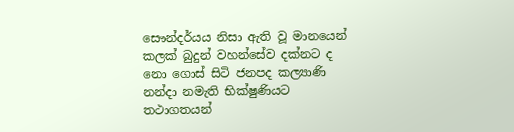සෞන්දර්යය නිසා ඇති වූ මානයෙන් කලක් බුදුන් වහන්සේව දක්නට ද නො ගොස් සිටි ජනපද කල්‍යාණි නන්දා නමැති භික්ෂුණියට තථාගතයන්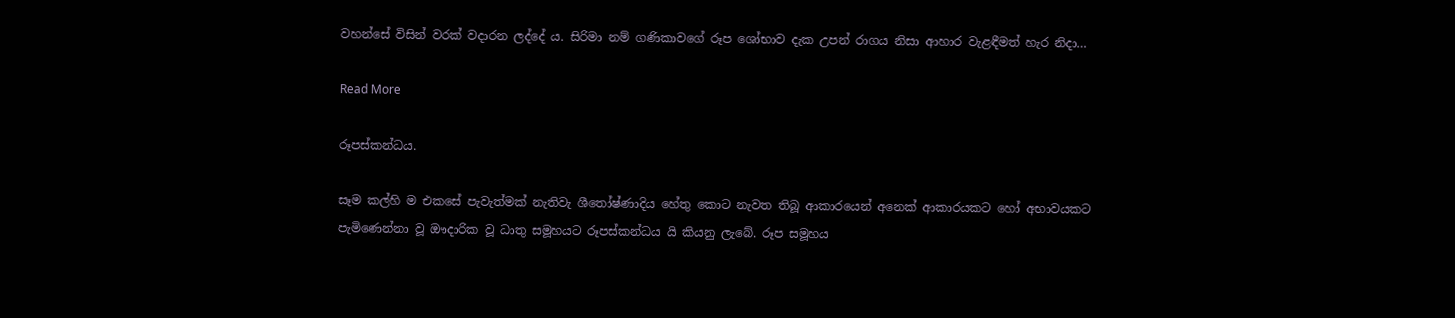වහන්සේ විසින් වරක් වදාරන ලද්දේ ය. සිරිමා නම් ගණිකාවගේ රූප ශෝභාව දැක උපන් රාගය නිසා ආහාර වැළඳීමත් හැර නිදා…

Read More

රූපස්කන්ධය.

සෑම කල්හි ම එකසේ පැවැත්මක් නැතිවැ ශීතෝෂ්ණාදිය හේතු කොට නැවත තිබූ ආකාරයෙන් අනෙක් ආකාරයකට හෝ අභාවයකට පැමිණෙන්නා වූ ඖදාරික වූ ධාතු සමූහයට රූපස්කන්ධය යි කියනු ලැබේ. රූප සමූහය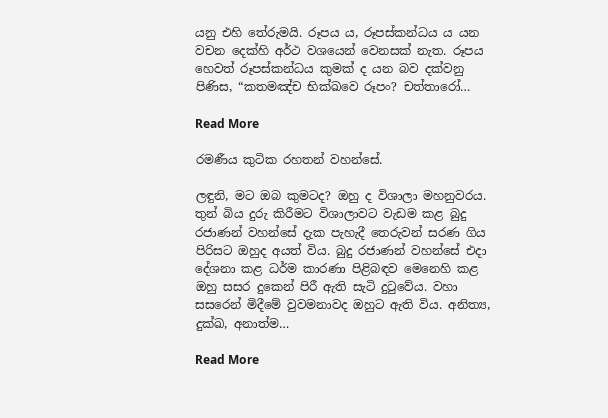යනු එහි තේරුමයි. රූපය ය, රූපස්කන්ධය ය යන වචන දෙක්හි අර්ථ වශයෙන් වෙනසක් නැත. රූපය හෙවත් රූපස්කන්ධය කුමක් ද යන බව දක්වනු පිණිස, “කතමඤ්ච භික්ඛවෙ රූපං? චත්තාරෝ…

Read More

රමණීය කුටික රහතන් වහන්සේ.

ලඳුනි, මට ඔබ කුමටද? ඔහු ද විශාලා මහනුවරය. තුන් බිය දුරු කිරීමට විශාලාවට වැඩම කළ බුදු රජාණන් වහන්සේ දැක පැහැදී තෙරුවන් සරණ ගිය පිරිසට ඔහුද අයත් විය. බුදු රජාණන් වහන්සේ එදා දේශනා කළ ධර්ම කාරණා පිළිබඳව මෙනෙහි කළ ඔහු සසර දුකෙන් පිරී ඇති සැටි දුටුවේය. වහා සසරෙන් මිදීමේ වුවමනාවද ඔහුට ඇති විය. අනිත්‍ය, දුක්ඛ, අනාත්ම…

Read More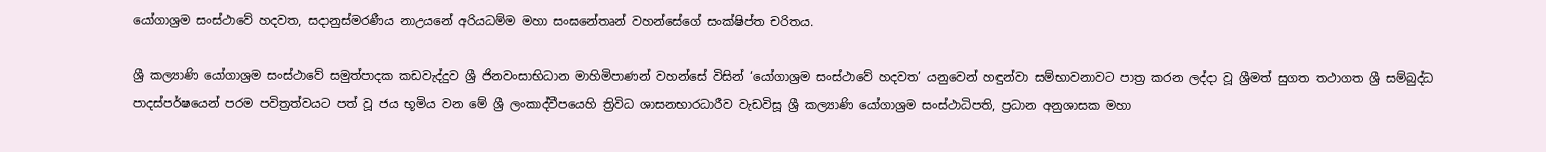යෝගාශ්‍රම සංස්ථාවේ හදවත, සදානුස්මරණීය නාඋයනේ අරියධම්ම මහා සංඝනේතෘන් වහන්සේගේ සංක්ෂිප්ත චරිතය.

ශ්‍රී කල්‍යාණි යෝගාශ්‍රම සංස්ථාවේ සමුත්පාදක කඩවැද්දුව ශ්‍රී ජිනවංසාභිධාන මාහිමිපාණන් වහන්සේ විසින් ‘යෝගාශ්‍රම සංස්ථාවේ හදවත’ යනුවෙන් හඳුන්වා සම්භාවනාවට පාත්‍ර කරන ලද්දා වූ ශ්‍රීමත් සුගත තථාගත ශ්‍රී සම්බුද්ධ පාදස්පර්ෂයෙන් පරම පවිත්‍රත්වයට පත් වූ ජය භූමිය වන මේ ශ්‍රී ලංකාද්වීපයෙහි ත්‍රිවිධ ශාසනභාරධාරීව වැඩවිසූ ශ්‍රී කල්‍යාණි යෝගාශ්‍රම සංස්ථාධිපති, ප්‍රධාන අනුශාසක මහා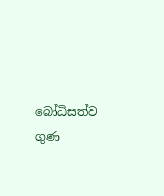බෝධිසත්ව ගුණ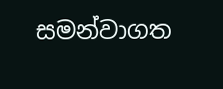සමන්වාගත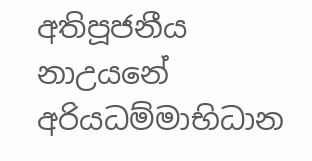අතිපූජනීය නාඋයනේ අරියධම්මාභිධාන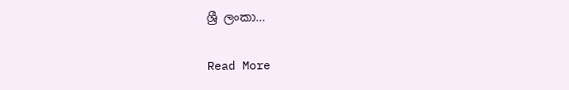ශ්‍රී ලංකා…

Read More